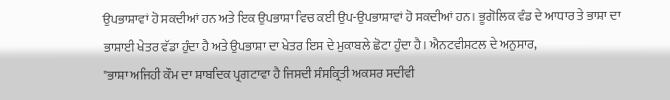ਉਪਭਾਸ਼ਾਵਾਂ ਹੋ ਸਕਦੀਆਂ ਹਨ ਅਤੇ ਇਕ ਉਪਭਾਸ਼ਾ ਵਿਚ ਕਈ ਉਪ-ਉਪਭਾਸ਼ਾਵਾਂ ਹੋ ਸਕਦੀਆਂ ਹਨ। ਭੂਗੋਲਿਕ ਵੰਡ ਦੇ ਆਧਾਰ ਤੇ ਭਾਸ਼ਾ ਦਾ ਭਾਸ਼ਾਈ ਖੇਤਰ ਵੱਡਾ ਹੁੰਦਾ ਹੈ ਅਤੇ ਉਪਭਾਸ਼ਾ ਦਾ ਖੇਤਰ ਇਸ ਦੇ ਮੁਕਾਬਲੇ ਛੋਟਾ ਹੁੰਦਾ ਹੈ। ਐਨਟਵੀਸਟਲ ਦੇ ਅਨੁਸਾਰ,
"ਭਾਸ਼ਾ ਅਜਿਹੀ ਕੌਮ ਦਾ ਸ਼ਾਬਦਿਕ ਪ੍ਰਗਟਾਵਾ ਹੈ ਜਿਸਦੀ ਸੰਸਕ੍ਰਿਤੀ ਅਕਸਰ ਸਦੀਵੀ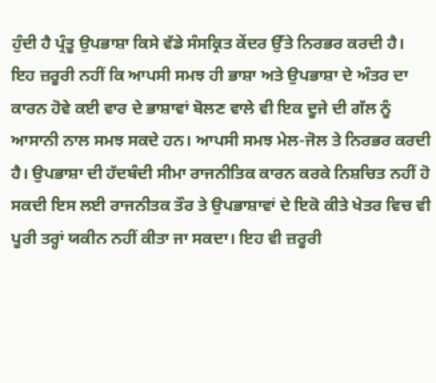ਹੁੰਦੀ ਹੈ ਪ੍ਰੰਤੂ ਉਪਭਾਸ਼ਾ ਕਿਸੇ ਵੱਡੇ ਸੰਸਕ੍ਰਿਤ ਕੇਂਦਰ ਉੱਤੇ ਨਿਰਭਰ ਕਰਦੀ ਹੈ।
ਇਹ ਜ਼ਰੂਰੀ ਨਹੀਂ ਕਿ ਆਪਸੀ ਸਮਝ ਹੀ ਭਾਸ਼ਾ ਅਤੇ ਉਪਭਾਸ਼ਾ ਦੇ ਅੰਤਰ ਦਾ ਕਾਰਨ ਹੋਵੇ ਕਈ ਵਾਰ ਦੇ ਭਾਸ਼ਾਵਾਂ ਬੋਲਣ ਵਾਲੇ ਵੀ ਇਕ ਦੂਜੇ ਦੀ ਗੱਲ ਨੂੰ ਆਸਾਨੀ ਨਾਲ ਸਮਝ ਸਕਦੇ ਹਨ। ਆਪਸੀ ਸਮਝ ਮੇਲ-ਜੋਲ ਤੇ ਨਿਰਭਰ ਕਰਦੀ ਹੈ। ਉਪਭਾਸ਼ਾ ਦੀ ਹੱਦਬੰਦੀ ਸੀਮਾ ਰਾਜਨੀਤਿਕ ਕਾਰਨ ਕਰਕੇ ਨਿਸ਼ਚਿਤ ਨਹੀਂ ਹੋ ਸਕਦੀ ਇਸ ਲਈ ਰਾਜਨੀਤਕ ਤੌਰ ਤੇ ਉਪਭਾਸ਼ਾਵਾਂ ਦੇ ਇਕੋ ਕੀਤੇ ਖੇਤਰ ਵਿਚ ਵੀ ਪੂਰੀ ਤਰ੍ਹਾਂ ਯਕੀਨ ਨਹੀਂ ਕੀਤਾ ਜਾ ਸਕਦਾ। ਇਹ ਵੀ ਜ਼ਰੂਰੀ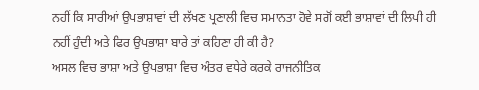ਨਹੀਂ ਕਿ ਸਾਰੀਆਂ ਉਪਭਾਸ਼ਾਵਾਂ ਦੀ ਲੱਖਣ ਪ੍ਰਣਾਲੀ ਵਿਚ ਸਮਾਨਤਾ ਹੋਵੇ ਸਗੋਂ ਕਈ ਭਾਸ਼ਾਵਾਂ ਦੀ ਲਿਪੀ ਹੀ ਨਹੀਂ ਹੁੰਦੀ ਅਤੇ ਫਿਰ ਉਪਭਾਸ਼ਾ ਬਾਰੇ ਤਾਂ ਕਹਿਣਾ ਹੀ ਕੀ ਹੈ?
ਅਸਲ ਵਿਚ ਭਾਸ਼ਾ ਅਤੇ ਉਪਭਾਸ਼ਾ ਵਿਚ ਅੰਤਰ ਵਧੇਰੇ ਕਰਕੇ ਰਾਜਨੀਤਿਕ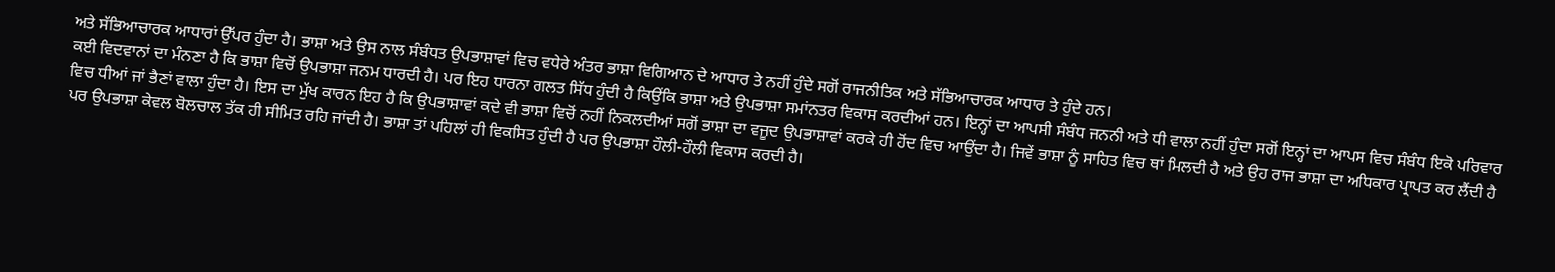ਅਤੇ ਸੱਭਿਆਚਾਰਕ ਆਧਾਰਾਂ ਉੱਪਰ ਹੁੰਦਾ ਹੈ। ਭਾਸ਼ਾ ਅਤੇ ਉਸ ਨਾਲ ਸੰਬੰਧਤ ਉਪਭਾਸ਼ਾਵਾਂ ਵਿਚ ਵਧੇਰੇ ਅੰਤਰ ਭਾਸ਼ਾ ਵਿਗਿਆਨ ਦੇ ਆਧਾਰ ਤੇ ਨਹੀਂ ਹੁੰਦੇ ਸਗੋਂ ਰਾਜਨੀਤਿਕ ਅਤੇ ਸੱਭਿਆਚਾਰਕ ਆਧਾਰ ਤੇ ਹੁੰਦੇ ਹਨ।
ਕਈ ਵਿਦਵਾਨਾਂ ਦਾ ਮੰਨਣਾ ਹੈ ਕਿ ਭਾਸ਼ਾ ਵਿਚੋਂ ਉਪਭਾਸ਼ਾ ਜਨਮ ਧਾਰਦੀ ਹੈ। ਪਰ ਇਹ ਧਾਰਨਾ ਗਲਤ ਸਿੱਧ ਹੁੰਦੀ ਹੈ ਕਿਉਂਕਿ ਭਾਸ਼ਾ ਅਤੇ ਉਪਭਾਸ਼ਾ ਸਮਾਂਨਤਰ ਵਿਕਾਸ ਕਰਦੀਆਂ ਹਨ। ਇਨ੍ਹਾਂ ਦਾ ਆਪਸੀ ਸੰਬੰਧ ਜਨਨੀ ਅਤੇ ਧੀ ਵਾਲਾ ਨਹੀਂ ਹੁੰਦਾ ਸਗੋਂ ਇਨ੍ਹਾਂ ਦਾ ਆਪਸ ਵਿਚ ਸੰਬੰਧ ਇਕੋ ਪਰਿਵਾਰ ਵਿਚ ਧੀਆਂ ਜਾਂ ਭੈਣਾਂ ਵਾਲਾ ਹੁੰਦਾ ਹੈ। ਇਸ ਦਾ ਮੁੱਖ ਕਾਰਨ ਇਹ ਹੈ ਕਿ ਉਪਭਾਸ਼ਾਵਾਂ ਕਦੇ ਵੀ ਭਾਸ਼ਾ ਵਿਚੋਂ ਨਹੀਂ ਨਿਕਲਦੀਆਂ ਸਗੋਂ ਭਾਸ਼ਾ ਦਾ ਵਜੂਦ ਉਪਭਾਸ਼ਾਵਾਂ ਕਰਕੇ ਹੀ ਹੋਂਦ ਵਿਚ ਆਉਂਦਾ ਹੈ। ਜਿਵੇਂ ਭਾਸ਼ਾ ਨੂੰ ਸਾਹਿਤ ਵਿਚ ਥਾਂ ਮਿਲਦੀ ਹੈ ਅਤੇ ਉਹ ਰਾਜ ਭਾਸ਼ਾ ਦਾ ਅਧਿਕਾਰ ਪ੍ਰਾਪਤ ਕਰ ਲੈਂਦੀ ਹੈ ਪਰ ਉਪਭਾਸ਼ਾ ਕੇਵਲ ਬੋਲਚਾਲ ਤੱਕ ਹੀ ਸੀਮਿਤ ਰਹਿ ਜਾਂਦੀ ਹੈ। ਭਾਸ਼ਾ ਤਾਂ ਪਹਿਲਾਂ ਹੀ ਵਿਕਸਿਤ ਹੁੰਦੀ ਹੈ ਪਰ ਉਪਭਾਸ਼ਾ ਹੌਲੀ-ਹੌਲੀ ਵਿਕਾਸ ਕਰਦੀ ਹੈ।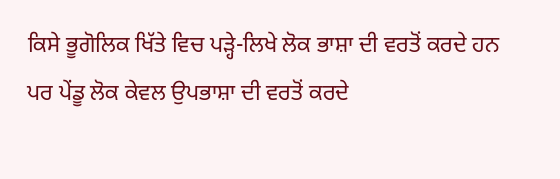ਕਿਸੇ ਭੂਗੋਲਿਕ ਖਿੱਤੇ ਵਿਚ ਪੜ੍ਹੇ-ਲਿਖੇ ਲੋਕ ਭਾਸ਼ਾ ਦੀ ਵਰਤੋਂ ਕਰਦੇ ਹਨ ਪਰ ਪੇਂਡੂ ਲੋਕ ਕੇਵਲ ਉਪਭਾਸ਼ਾ ਦੀ ਵਰਤੋਂ ਕਰਦੇ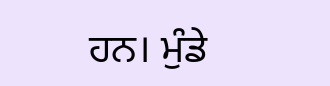ਹਨ। ਮੁੰਡੇ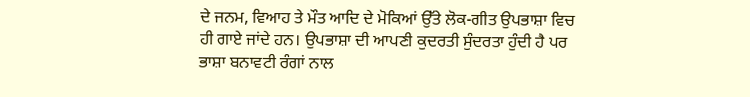ਦੇ ਜਨਮ, ਵਿਆਹ ਤੇ ਮੌਤ ਆਦਿ ਦੇ ਮੋਕਿਆਂ ਉੱਤੇ ਲੋਕ-ਗੀਤ ਉਪਭਾਸ਼ਾ ਵਿਚ ਹੀ ਗਾਏ ਜਾਂਦੇ ਹਨ। ਉਪਭਾਸ਼ਾ ਦੀ ਆਪਣੀ ਕੁਦਰਤੀ ਸੁੰਦਰਤਾ ਹੁੰਦੀ ਹੈ ਪਰ ਭਾਸ਼ਾ ਬਨਾਵਟੀ ਰੰਗਾਂ ਨਾਲ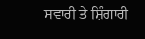ਸਵਾਰੀ ਤੇ ਸ਼ਿੰਗਾਰੀ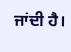ਜਾਂਦੀ ਹੈ।